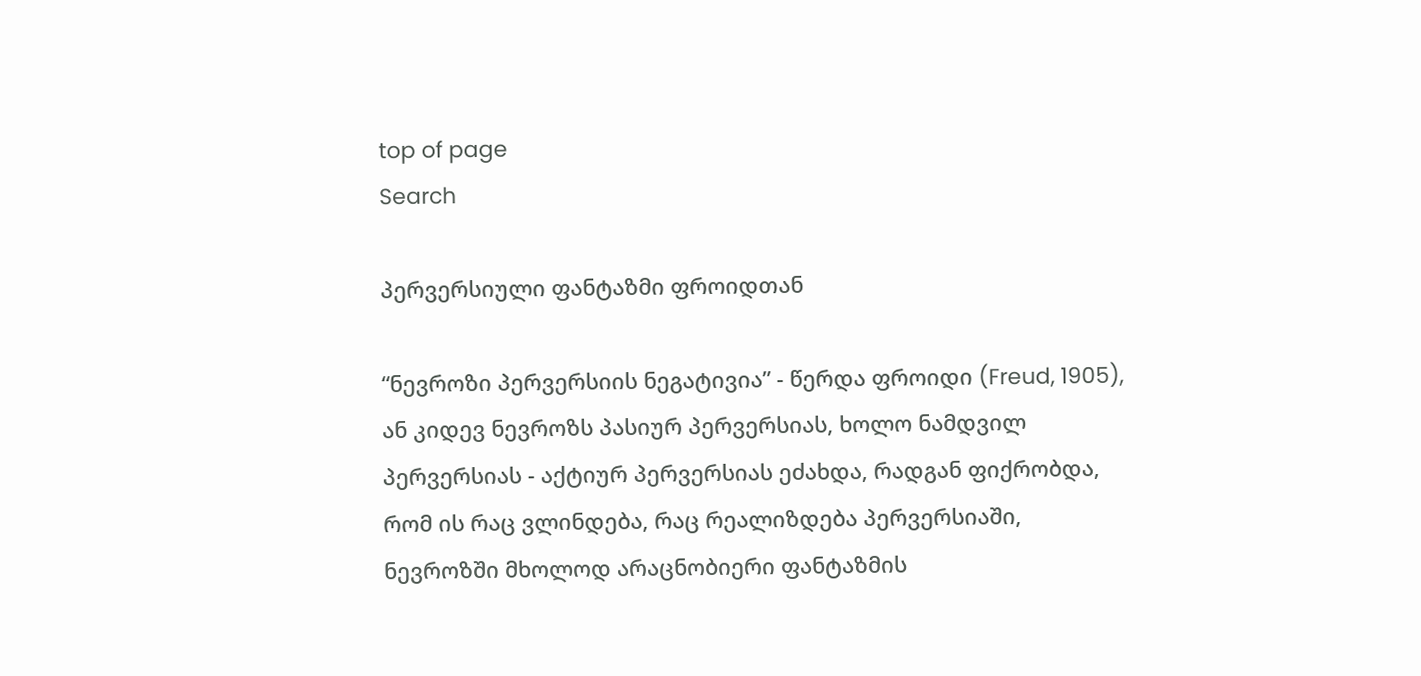top of page
Search

პერვერსიული ფანტაზმი ფროიდთან

“ნევროზი პერვერსიის ნეგატივია” - წერდა ფროიდი (Freud, 1905), ან კიდევ ნევროზს პასიურ პერვერსიას, ხოლო ნამდვილ პერვერსიას - აქტიურ პერვერსიას ეძახდა, რადგან ფიქრობდა, რომ ის რაც ვლინდება, რაც რეალიზდება პერვერსიაში, ნევროზში მხოლოდ არაცნობიერი ფანტაზმის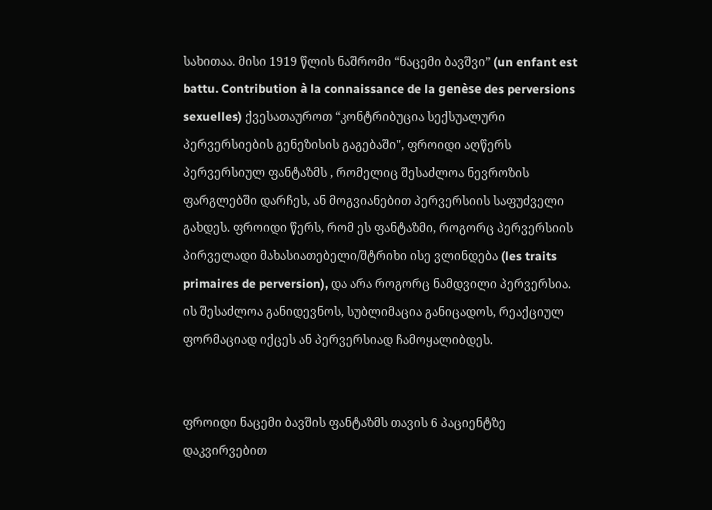სახითაა. მისი 1919 წლის ნაშრომი “ნაცემი ბავშვი” (un enfant est battu. Contribution à la connaissance de la genèse des perversions sexuelles) ქვესათაუროთ “კონტრიბუცია სექსუალური პერვერსიების გენეზისის გაგებაში", ფროიდი აღწერს პერვერსიულ ფანტაზმს , რომელიც შესაძლოა ნევროზის ფარგლებში დარჩეს, ან მოგვიანებით პერვერსიის საფუძველი გახდეს. ფროიდი წერს, რომ ეს ფანტაზმი, როგორც პერვერსიის პირველადი მახასიათებელი/შტრიხი ისე ვლინდება (les traits primaires de perversion), და არა როგორც ნამდვილი პერვერსია. ის შესაძლოა განიდევნოს, სუბლიმაცია განიცადოს, რეაქციულ ფორმაციად იქცეს ან პერვერსიად ჩამოყალიბდეს.


ფროიდი ნაცემი ბავშის ფანტაზმს თავის 6 პაციენტზე დაკვირვებით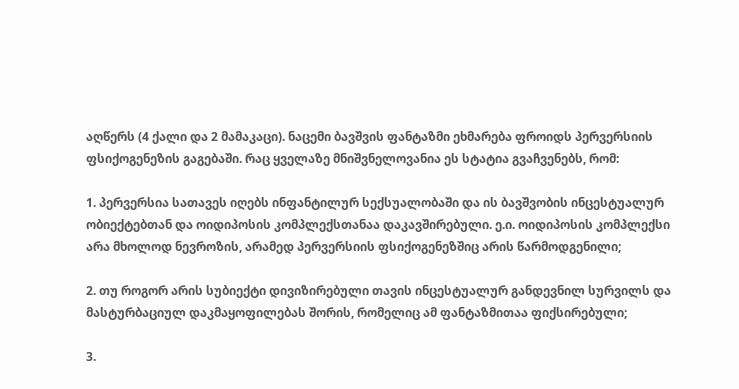აღწერს (4 ქალი და 2 მამაკაცი). ნაცემი ბავშვის ფანტაზმი ეხმარება ფროიდს პერვერსიის ფსიქოგენეზის გაგებაში. რაც ყველაზე მნიშვნელოვანია ეს სტატია გვაჩვენებს, რომ:

1. პერვერსია სათავეს იღებს ინფანტილურ სექსუალობაში და ის ბავშვობის ინცესტუალურ ობიექტებთან და ოიდიპოსის კომპლექსთანაა დაკავშირებული. ე.ი. ოიდიპოსის კომპლექსი არა მხოლოდ ნევროზის, არამედ პერვერსიის ფსიქოგენეზშიც არის წარმოდგენილი;

2. თუ როგორ არის სუბიექტი დივიზირებული თავის ინცესტუალურ განდევნილ სურვილს და მასტურბაციულ დაკმაყოფილებას შორის, რომელიც ამ ფანტაზმითაა ფიქსირებული;

3.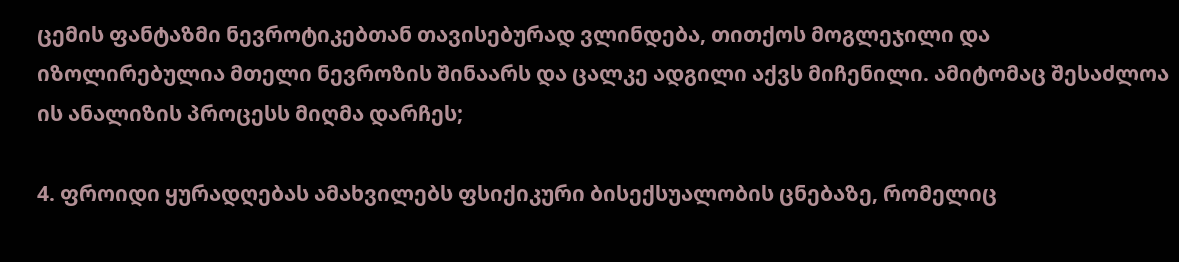ცემის ფანტაზმი ნევროტიკებთან თავისებურად ვლინდება, თითქოს მოგლეჯილი და იზოლირებულია მთელი ნევროზის შინაარს და ცალკე ადგილი აქვს მიჩენილი. ამიტომაც შესაძლოა ის ანალიზის პროცესს მიღმა დარჩეს;

4. ფროიდი ყურადღებას ამახვილებს ფსიქიკური ბისექსუალობის ცნებაზე, რომელიც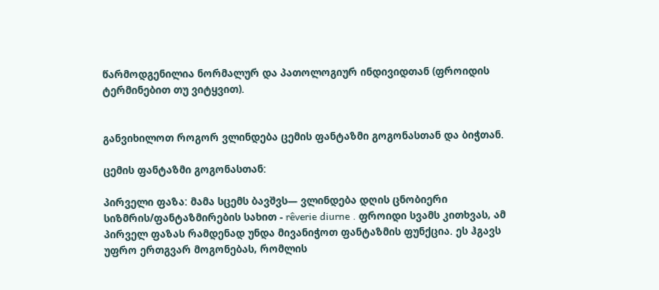წარმოდგენილია ნორმალურ და პათოლოგიურ ინდივიდთან (ფროიდის ტერმინებით თუ ვიტყვით).


განვიხილოთ როგორ ვლინდება ცემის ფანტაზმი გოგონასთან და ბიჭთან.

ცემის ფანტაზმი გოგონასთან:

პირველი ფაზა: მამა სცემს ბავშვს— ვლინდება დღის ცნობიერი სიზმრის/ფანტაზმირების სახით - rêverie diurne . ფროიდი სვამს კითხვას, ამ პირველ ფაზას რამდენად უნდა მივანიჭოთ ფანტაზმის ფუნქცია. ეს ჰგავს უფრო ერთგვარ მოგონებას, რომლის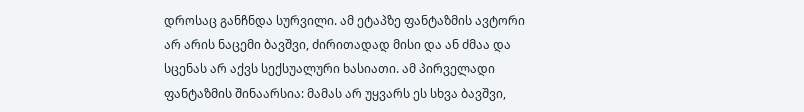დროსაც განჩნდა სურვილი. ამ ეტაპზე ფანტაზმის ავტორი არ არის ნაცემი ბავშვი, ძირითადად მისი და ან ძმაა და სცენას არ აქვს სექსუალური ხასიათი. ამ პირველადი ფანტაზმის შინაარსია: მამას არ უყვარს ეს სხვა ბავშვი,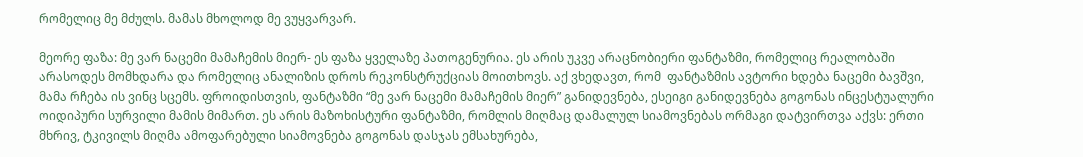რომელიც მე მძულს. მამას მხოლოდ მე ვუყვარვარ.

მეორე ფაზა: მე ვარ ნაცემი მამაჩემის მიერ- ეს ფაზა ყველაზე პათოგენურია. ეს არის უკვე არაცნობიერი ფანტაზმი, რომელიც რეალობაში არასოდეს მომხდარა და რომელიც ანალიზის დროს რეკონსტრუქციას მოითხოვს. აქ ვხედავთ, რომ  ფანტაზმის ავტორი ხდება ნაცემი ბავშვი, მამა რჩება ის ვინც სცემს. ფროიდისთვის, ფანტაზმი “მე ვარ ნაცემი მამაჩემის მიერ” განიდევნება, ესეიგი განიდევნება გოგონას ინცესტუალური ოიდიპური სურვილი მამის მიმართ. ეს არის მაზოხისტური ფანტაზმი, რომლის მიღმაც დამალულ სიამოვნებას ორმაგი დატვირთვა აქვს: ერთი მხრივ, ტკივილს მიღმა ამოფარებული სიამოვნება გოგონას დასჯას ემსახურება,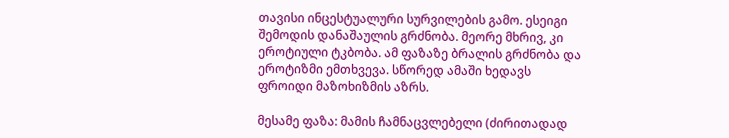თავისი ინცესტუალური სურვილების გამო. ესეიგი შემოდის დანაშაულის გრძნობა. მეორე მხრივ, კი ეროტიული ტკბობა. ამ ფაზაზე ბრალის გრძნობა და ეროტიზმი ემთხვევა. სწორედ ამაში ხედავს ფროიდი მაზოხიზმის აზრს.

მესამე ფაზა: მამის ჩამნაცვლებელი (ძირითადად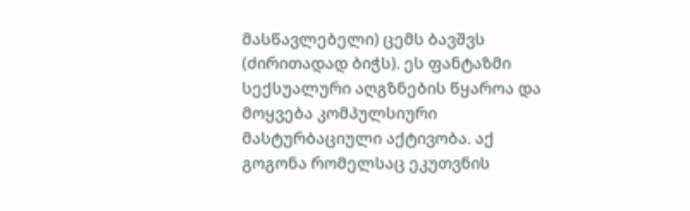მასწავლებელი) ცემს ბავშვს (ძირითადად ბიჭს). ეს ფანტაზმი სექსუალური აღგზნების წყაროა და მოყვება კომპულსიური მასტურბაციული აქტივობა. აქ გოგონა რომელსაც ეკუთვნის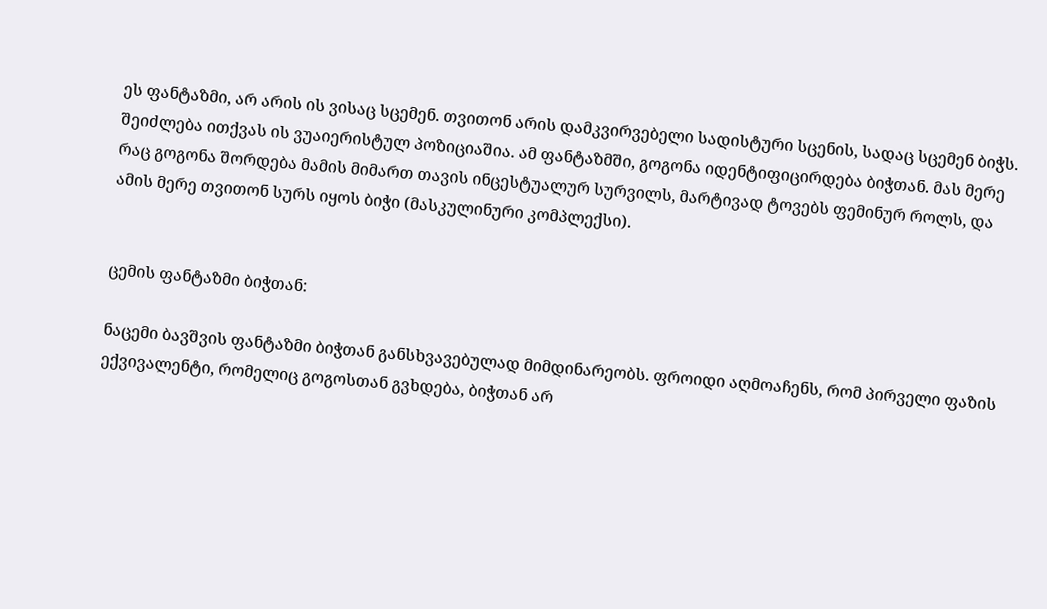ეს ფანტაზმი, არ არის ის ვისაც სცემენ. თვითონ არის დამკვირვებელი სადისტური სცენის, სადაც სცემენ ბიჭს. შეიძლება ითქვას ის ვუაიერისტულ პოზიციაშია. ამ ფანტაზმში, გოგონა იდენტიფიცირდება ბიჭთან. მას მერე რაც გოგონა შორდება მამის მიმართ თავის ინცესტუალურ სურვილს, მარტივად ტოვებს ფემინურ როლს, და ამის მერე თვითონ სურს იყოს ბიჭი (მასკულინური კომპლექსი).


ცემის ფანტაზმი ბიჭთან:

ნაცემი ბავშვის ფანტაზმი ბიჭთან განსხვავებულად მიმდინარეობს. ფროიდი აღმოაჩენს, რომ პირველი ფაზის ექვივალენტი, რომელიც გოგოსთან გვხდება, ბიჭთან არ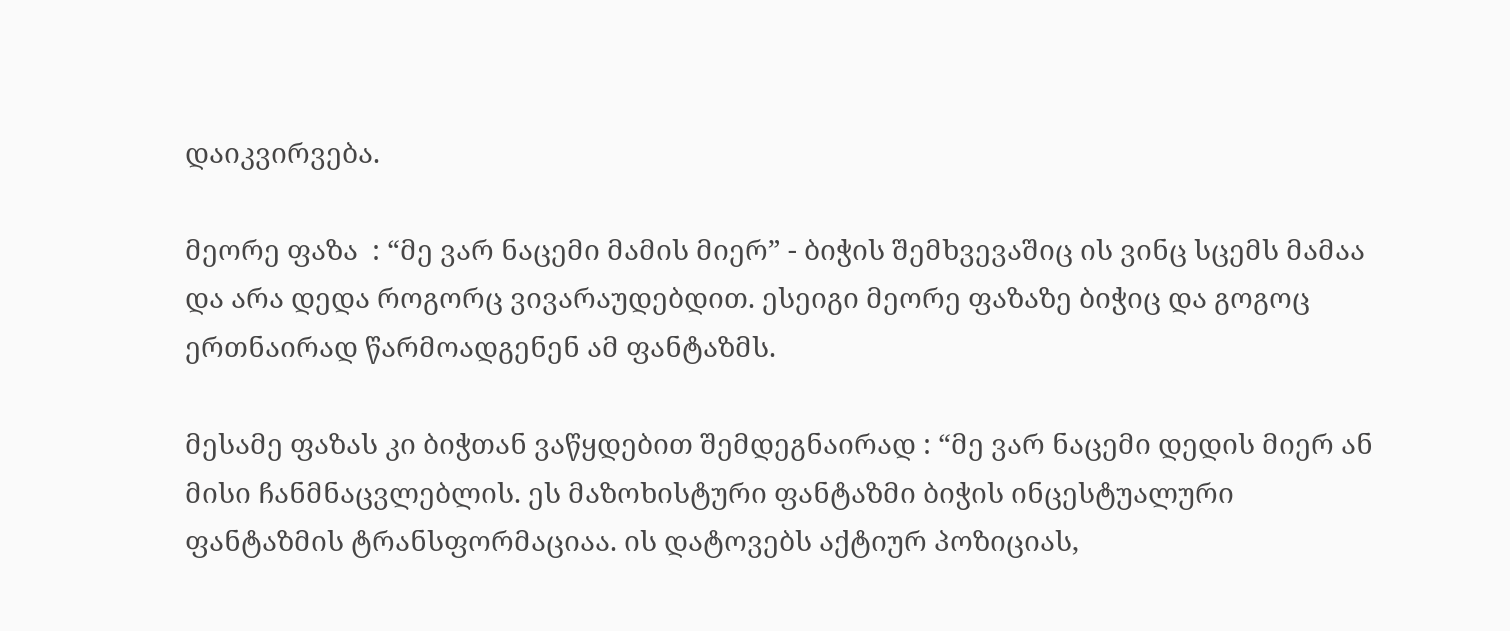დაიკვირვება.

მეორე ფაზა  : “მე ვარ ნაცემი მამის მიერ” - ბიჭის შემხვევაშიც ის ვინც სცემს მამაა და არა დედა როგორც ვივარაუდებდით. ესეიგი მეორე ფაზაზე ბიჭიც და გოგოც ერთნაირად წარმოადგენენ ამ ფანტაზმს.

მესამე ფაზას კი ბიჭთან ვაწყდებით შემდეგნაირად : “მე ვარ ნაცემი დედის მიერ ან მისი ჩანმნაცვლებლის. ეს მაზოხისტური ფანტაზმი ბიჭის ინცესტუალური ფანტაზმის ტრანსფორმაციაა. ის დატოვებს აქტიურ პოზიციას,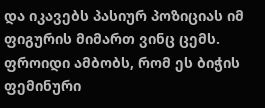და იკავებს პასიურ პოზიციას იმ ფიგურის მიმართ ვინც ცემს. ფროიდი ამბობს, რომ ეს ბიჭის ფემინური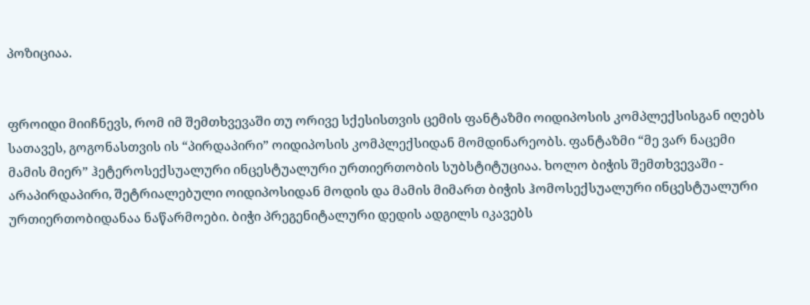პოზიციაა.


ფროიდი მიიჩნევს, რომ იმ შემთხვევაში თუ ორივე სქესისთვის ცემის ფანტაზმი ოიდიპოსის კომპლექსისგან იღებს სათავეს, გოგონასთვის ის “პირდაპირი” ოიდიპოსის კომპლექსიდან მომდინარეობს. ფანტაზმი “მე ვარ ნაცემი მამის მიერ” ჰეტეროსექსუალური ინცესტუალური ურთიერთობის სუბსტიტუციაა. ხოლო ბიჭის შემთხვევაში - არაპირდაპირი, შეტრიალებული ოიდიპოსიდან მოდის და მამის მიმართ ბიჭის ჰომოსექსუალური ინცესტუალური ურთიერთობიდანაა ნაწარმოები. ბიჭი პრეგენიტალური დედის ადგილს იკავებს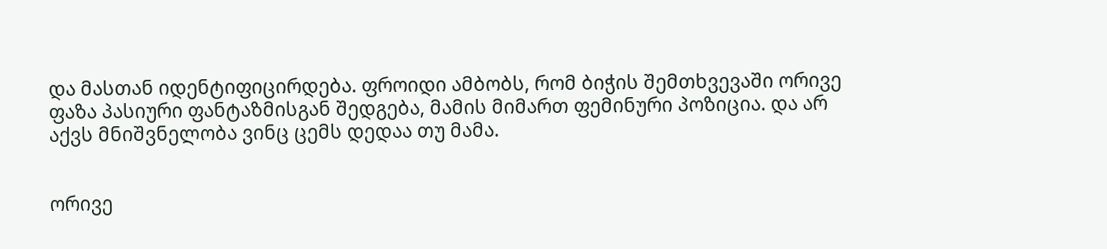და მასთან იდენტიფიცირდება. ფროიდი ამბობს, რომ ბიჭის შემთხვევაში ორივე ფაზა პასიური ფანტაზმისგან შედგება, მამის მიმართ ფემინური პოზიცია. და არ აქვს მნიშვნელობა ვინც ცემს დედაა თუ მამა.


ორივე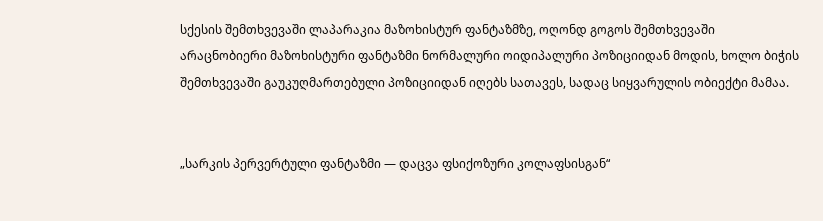სქესის შემთხვევაში ლაპარაკია მაზოხისტურ ფანტაზმზე, ოღონდ გოგოს შემთხვევაში არაცნობიერი მაზოხისტური ფანტაზმი ნორმალური ოიდიპალური პოზიციიდან მოდის, ხოლო ბიჭის შემთხვევაში გაუკუღმართებული პოზიციიდან იღებს სათავეს, სადაც სიყვარულის ობიექტი მამაა.


„სარკის პერვერტული ფანტაზმი — დაცვა ფსიქოზური კოლაფსისგან“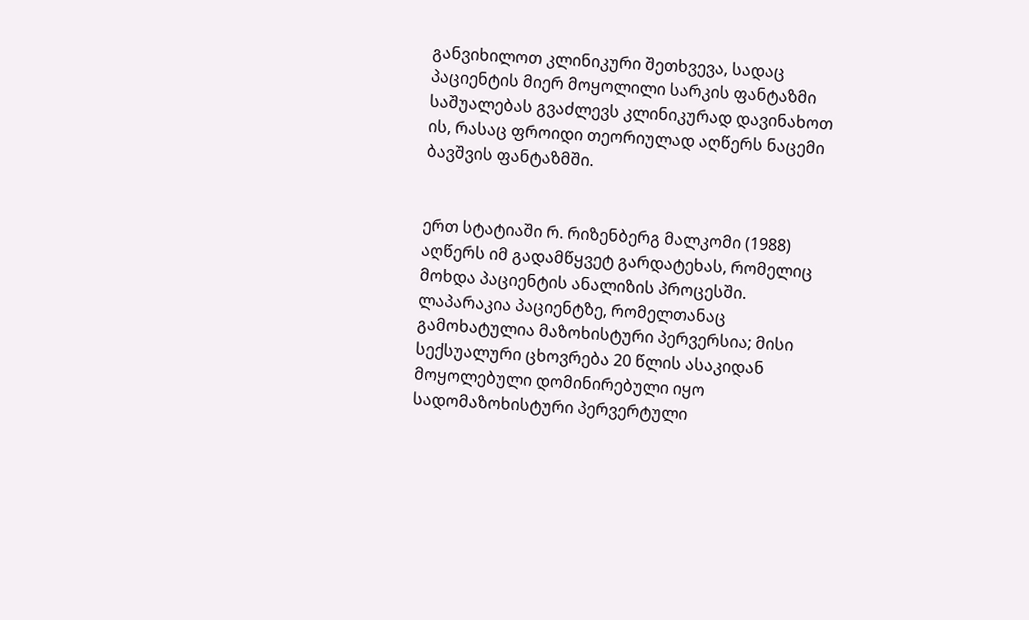განვიხილოთ კლინიკური შეთხვევა, სადაც პაციენტის მიერ მოყოლილი სარკის ფანტაზმი საშუალებას გვაძლევს კლინიკურად დავინახოთ ის, რასაც ფროიდი თეორიულად აღწერს ნაცემი ბავშვის ფანტაზმში.


ერთ სტატიაში რ. რიზენბერგ მალკომი (1988) აღწერს იმ გადამწყვეტ გარდატეხას, რომელიც მოხდა პაციენტის ანალიზის პროცესში. ლაპარაკია პაციენტზე, რომელთანაც გამოხატულია მაზოხისტური პერვერსია; მისი სექსუალური ცხოვრება 20 წლის ასაკიდან მოყოლებული დომინირებული იყო სადომაზოხისტური პერვერტული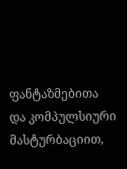ფანტაზმებითა და კომპულსიური მასტურბაციით,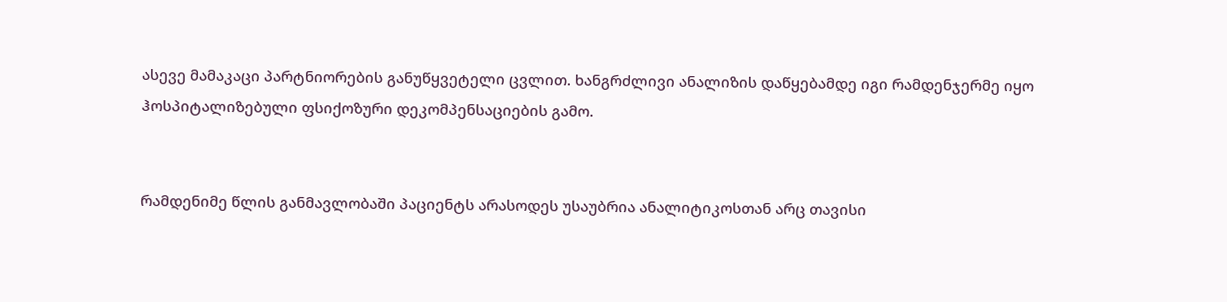ასევე მამაკაცი პარტნიორების განუწყვეტელი ცვლით. ხანგრძლივი ანალიზის დაწყებამდე იგი რამდენჯერმე იყო ჰოსპიტალიზებული ფსიქოზური დეკომპენსაციების გამო.


რამდენიმე წლის განმავლობაში პაციენტს არასოდეს უსაუბრია ანალიტიკოსთან არც თავისი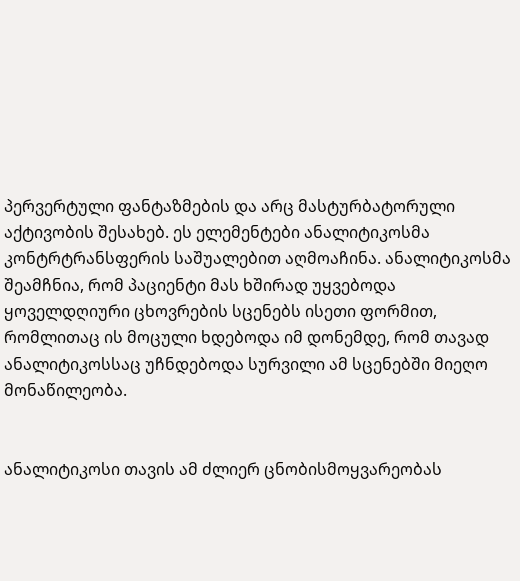პერვერტული ფანტაზმების და არც მასტურბატორული აქტივობის შესახებ. ეს ელემენტები ანალიტიკოსმა კონტრტრანსფერის საშუალებით აღმოაჩინა. ანალიტიკოსმა შეამჩნია, რომ პაციენტი მას ხშირად უყვებოდა ყოველდღიური ცხოვრების სცენებს ისეთი ფორმით, რომლითაც ის მოცული ხდებოდა იმ დონემდე, რომ თავად ანალიტიკოსსაც უჩნდებოდა სურვილი ამ სცენებში მიეღო მონაწილეობა.


ანალიტიკოსი თავის ამ ძლიერ ცნობისმოყვარეობას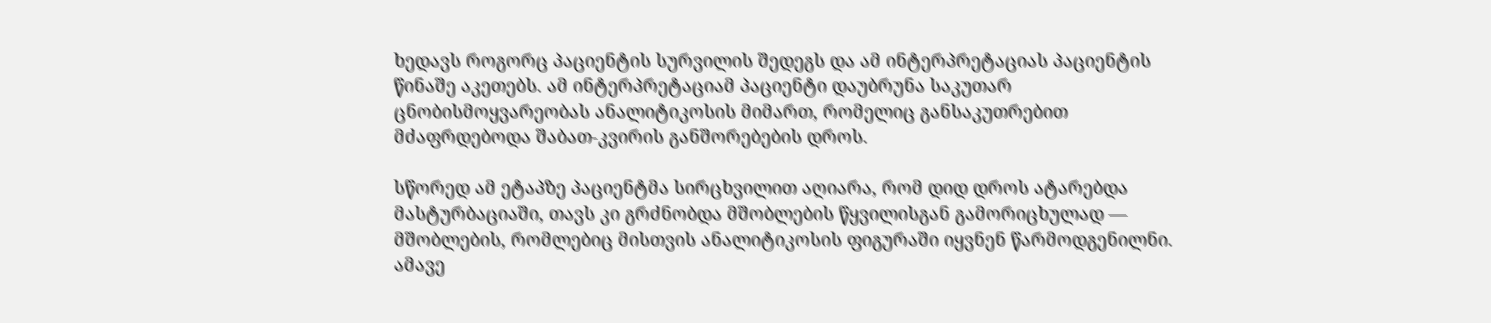ხედავს როგორც პაციენტის სურვილის შედეგს და ამ ინტერპრეტაციას პაციენტის წინაშე აკეთებს. ამ ინტერპრეტაციამ პაციენტი დაუბრუნა საკუთარ ცნობისმოყვარეობას ანალიტიკოსის მიმართ, რომელიც განსაკუთრებით მძაფრდებოდა შაბათ-კვირის განშორებების დროს.

სწორედ ამ ეტაპზე პაციენტმა სირცხვილით აღიარა, რომ დიდ დროს ატარებდა მასტურბაციაში, თავს კი გრძნობდა მშობლების წყვილისგან გამორიცხულად — მშობლების, რომლებიც მისთვის ანალიტიკოსის ფიგურაში იყვნენ წარმოდგენილნი. ამავე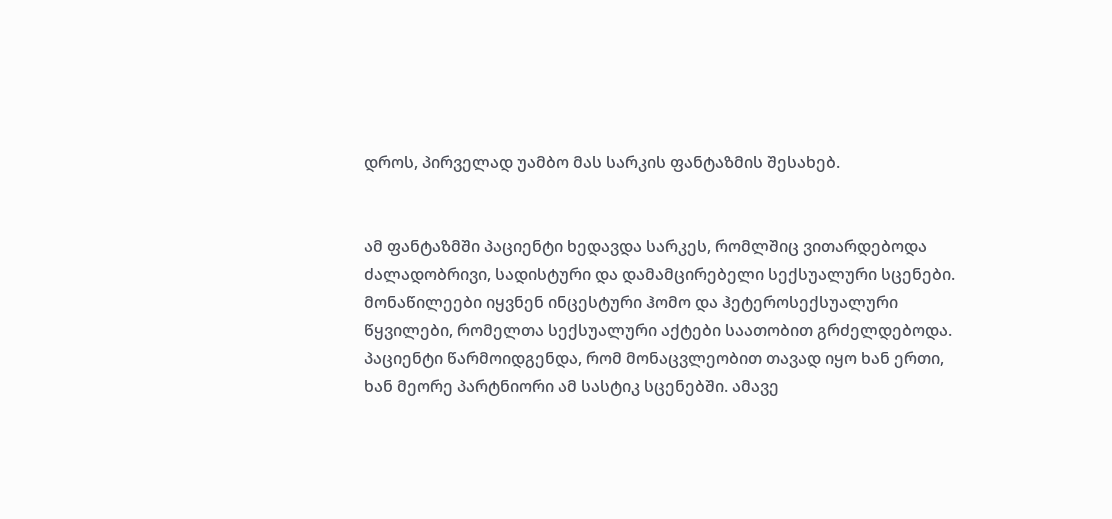დროს, პირველად უამბო მას სარკის ფანტაზმის შესახებ.


ამ ფანტაზმში პაციენტი ხედავდა სარკეს, რომლშიც ვითარდებოდა ძალადობრივი, სადისტური და დამამცირებელი სექსუალური სცენები. მონაწილეები იყვნენ ინცესტური ჰომო და ჰეტეროსექსუალური წყვილები, რომელთა სექსუალური აქტები საათობით გრძელდებოდა. პაციენტი წარმოიდგენდა, რომ მონაცვლეობით თავად იყო ხან ერთი, ხან მეორე პარტნიორი ამ სასტიკ სცენებში. ამავე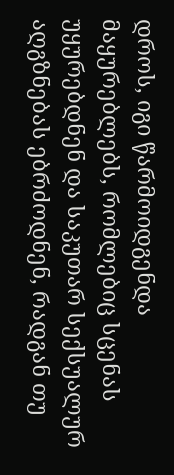დროს, იგი წარმოიდგენდა მაყურებლებს, რომლებიც სცენას უყურებდნენ და საკუთარ სექსუალურ აღგზნებას ებრძოდნენ, რადგან თუ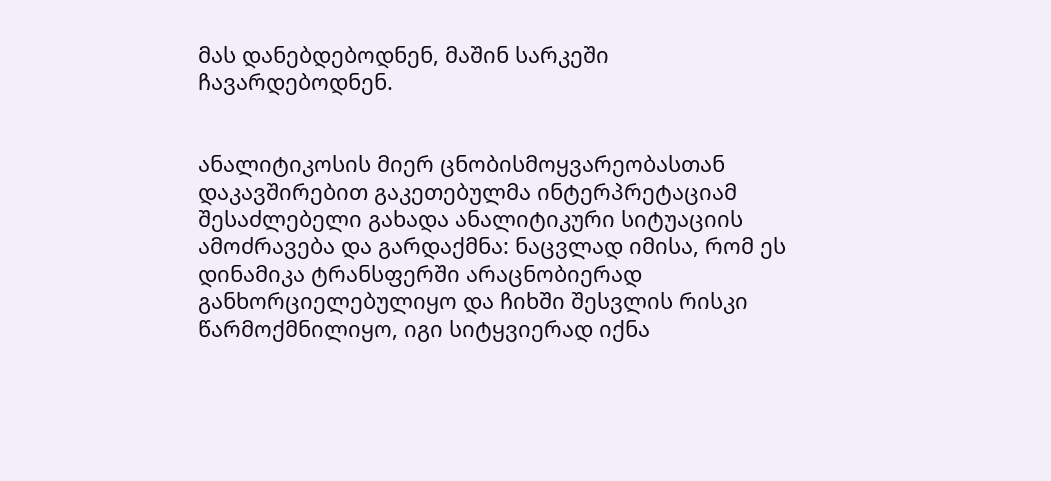მას დანებდებოდნენ, მაშინ სარკეში ჩავარდებოდნენ.


ანალიტიკოსის მიერ ცნობისმოყვარეობასთან დაკავშირებით გაკეთებულმა ინტერპრეტაციამ შესაძლებელი გახადა ანალიტიკური სიტუაციის ამოძრავება და გარდაქმნა: ნაცვლად იმისა, რომ ეს დინამიკა ტრანსფერში არაცნობიერად განხორციელებულიყო და ჩიხში შესვლის რისკი წარმოქმნილიყო, იგი სიტყვიერად იქნა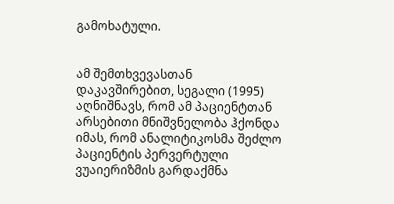გამოხატული.


ამ შემთხვევასთან დაკავშირებით, სეგალი (1995) აღნიშნავს, რომ ამ პაციენტთან არსებითი მნიშვნელობა ჰქონდა იმას, რომ ანალიტიკოსმა შეძლო პაციენტის პერვერტული ვუაიერიზმის გარდაქმნა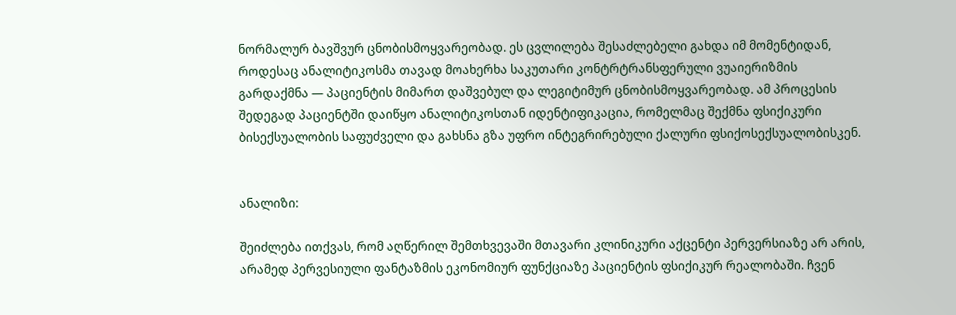ნორმალურ ბავშვურ ცნობისმოყვარეობად. ეს ცვლილება შესაძლებელი გახდა იმ მომენტიდან, როდესაც ანალიტიკოსმა თავად მოახერხა საკუთარი კონტრტრანსფერული ვუაიერიზმის გარდაქმნა — პაციენტის მიმართ დაშვებულ და ლეგიტიმურ ცნობისმოყვარეობად. ამ პროცესის შედეგად პაციენტში დაიწყო ანალიტიკოსთან იდენტიფიკაცია, რომელმაც შექმნა ფსიქიკური ბისექსუალობის საფუძველი და გახსნა გზა უფრო ინტეგრირებული ქალური ფსიქოსექსუალობისკენ.


ანალიზი:

შეიძლება ითქვას, რომ აღწერილ შემთხვევაში მთავარი კლინიკური აქცენტი პერვერსიაზე არ არის, არამედ პერვესიული ფანტაზმის ეკონომიურ ფუნქციაზე პაციენტის ფსიქიკურ რეალობაში. ჩვენ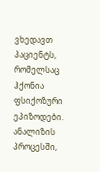ვხედავთ პაციენტს, რომელსაც ჰქონია ფსიქოზური ეპიზოდები. ანალიზის პროცესში,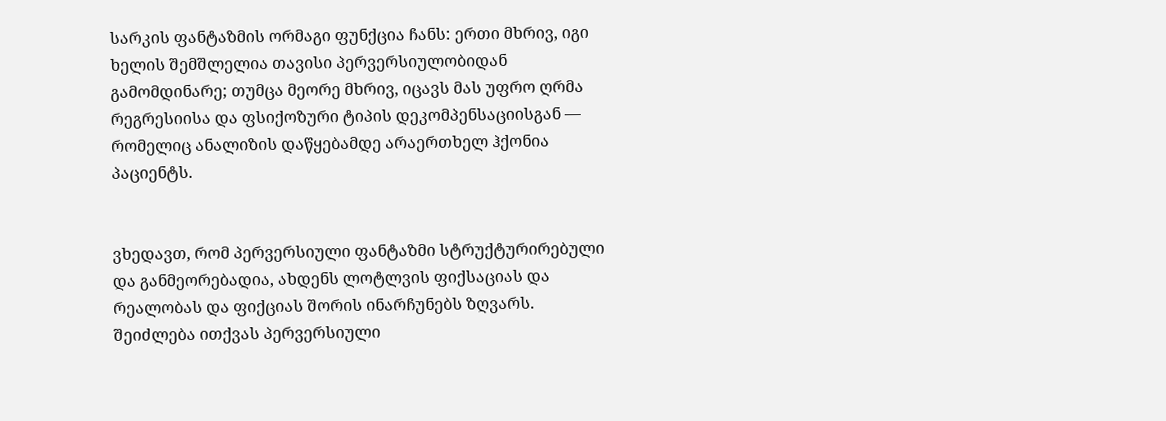სარკის ფანტაზმის ორმაგი ფუნქცია ჩანს: ერთი მხრივ, იგი ხელის შემშლელია თავისი პერვერსიულობიდან გამომდინარე; თუმცა მეორე მხრივ, იცავს მას უფრო ღრმა რეგრესიისა და ფსიქოზური ტიპის დეკომპენსაციისგან — რომელიც ანალიზის დაწყებამდე არაერთხელ ჰქონია პაციენტს.


ვხედავთ, რომ პერვერსიული ფანტაზმი სტრუქტურირებული და განმეორებადია, ახდენს ლოტლვის ფიქსაციას და რეალობას და ფიქციას შორის ინარჩუნებს ზღვარს. შეიძლება ითქვას პერვერსიული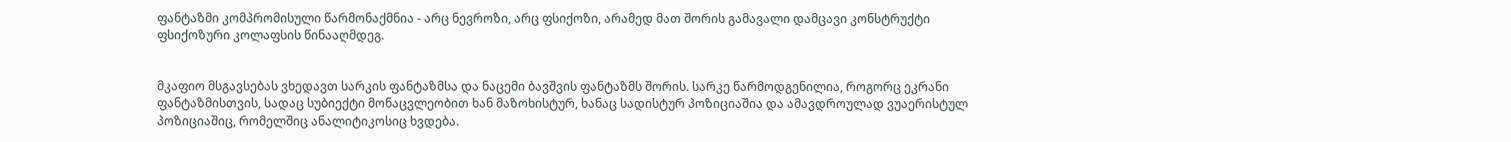ფანტაზმი კომპრომისული წარმონაქმნია - არც ნევროზი, არც ფსიქოზი, არამედ მათ შორის გამავალი დამცავი კონსტრუქტი ფსიქოზური კოლაფსის წინააღმდეგ.


მკაფიო მსგავსებას ვხედავთ სარკის ფანტაზმსა და ნაცემი ბავშვის ფანტაზმს შორის. სარკე წარმოდგენილია, როგორც ეკრანი ფანტაზმისთვის, სადაც სუბიექტი მონაცვლეობით ხან მაზოხისტურ, ხანაც სადისტურ პოზიციაშია და ამავდროულად ვუაერისტულ პოზიციაშიც, რომელშიც ანალიტიკოსიც ხვდება.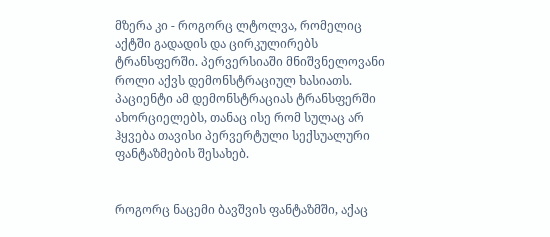მზერა კი - როგორც ლტოლვა, რომელიც აქტში გადადის და ცირკულირებს ტრანსფერში. პერვერსიაში მნიშვნელოვანი როლი აქვს დემონსტრაციულ ხასიათს. პაციენტი ამ დემონსტრაციას ტრანსფერში ახორციელებს, თანაც ისე რომ სულაც არ ჰყვება თავისი პერვერტული სექსუალური ფანტაზმების შესახებ.


როგორც ნაცემი ბავშვის ფანტაზმში, აქაც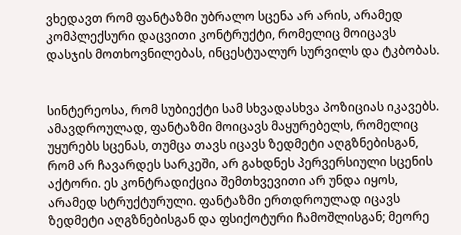ვხედავთ რომ ფანტაზმი უბრალო სცენა არ არის, არამედ კომპლექსური დაცვითი კონტრუქტი, რომელიც მოიცავს დასჯის მოთხოვნილებას, ინცესტუალურ სურვილს და ტკბობას.


სინტერეოსა, რომ სუბიექტი სამ სხვადასხვა პოზიციას იკავებს. ამავდროულად, ფანტაზმი მოიცავს მაყურებელს, რომელიც უყურებს სცენას, თუმცა თავს იცავს ზედმეტი აღგზნებისგან, რომ არ ჩავარდეს სარკეში, არ გახდნეს პერვერსიული სცენის აქტორი. ეს კონტრადიქცია შემთხვევითი არ უნდა იყოს, არამედ სტრუქტურული. ფანტაზმი ერთდროულად იცავს ზედმეტი აღგზნებისგან და ფსიქოტური ჩამოშლისგან; მეორე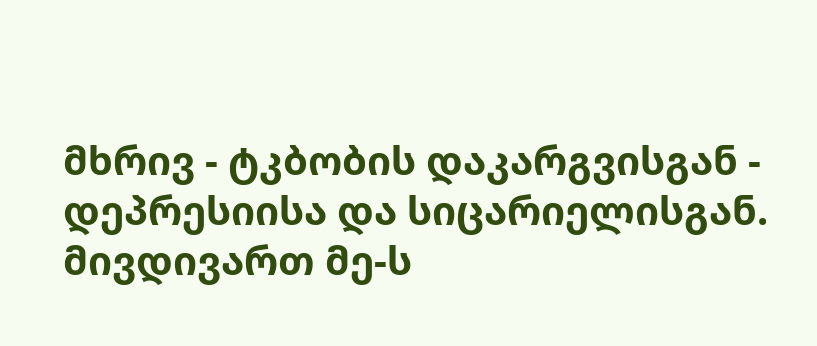მხრივ - ტკბობის დაკარგვისგან - დეპრესიისა და სიცარიელისგან. მივდივართ მე-ს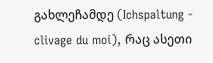გახლეჩამდე (Ichspaltung - clivage du moi), რაც ასეთი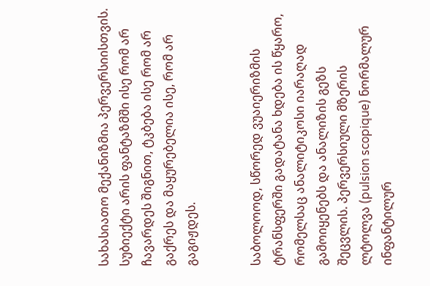სახასიათო მექანიზმია პერვერსიისთვის. სუბიექტი არის ფანტაზმში ისე რომ არ ჩავარდეს შიგნით, ტკბება ისე რომ არ გაქრეს და მაყურებელია ისე, რომ არ გაგიჟდეს.


საბოლოოდ, სწორედ ვუაიერიზმის ტრანსფერში გადატანა ხდება ის წყარო, რომელსაც ანალიტიკოსი იარაღად გამოიყენებს და ანალიზის გეზს შეცვლის. პერვერსიული მზერის ლტოლვა (pulsion scopique) ნორმალურ ინფანტილურ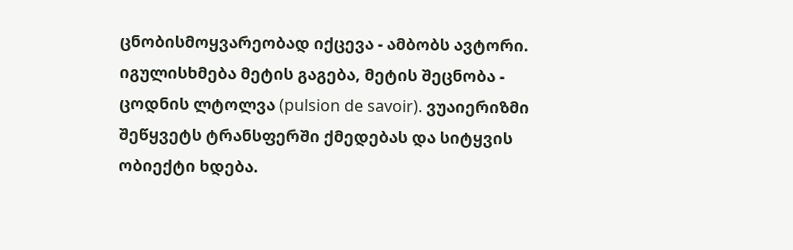ცნობისმოყვარეობად იქცევა - ამბობს ავტორი. იგულისხმება მეტის გაგება, მეტის შეცნობა - ცოდნის ლტოლვა (pulsion de savoir). ვუაიერიზმი შეწყვეტს ტრანსფერში ქმედებას და სიტყვის ობიექტი ხდება.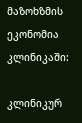მაზოხზმის ეკონომია კლინიკაში:

კლინიკურ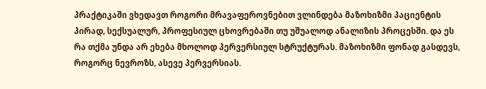პრაქტიკაში ვხედავთ როგორი მრავაფეროვნებით ვლინდება მაზოხიზმი პაციენტის პირად, სექსუალურ, პროფესიულ ცხოვრებაში თუ უშუალოდ ანალიზის პროცესში. და ეს რა თქმა უნდა არ ეხება მხოლოდ პერვერსიულ სტრუქტურას. მაზოხიზმი ფონად გასდევს, როგორც ნევროზს, ასევე პერვერსიას.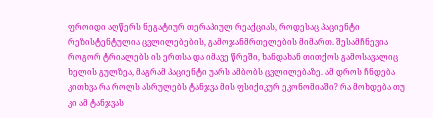ფროიდი აღწერს ნეგატიურ თერაპიულ რეაქციას, როდესაც პაციენტი რეზისტენტულია ცვლილებების, გამოჯანმრთელების მიმართ. შესამჩნევია როგორ ტრიალებს ის ერთსა და იმავე წრეში, ხანდახან თითქოს გამოსავალიც ხელის გულზეა, მაგრამ პაციენტი უარს ამბობს ცვლილებაზე. ამ დროს ჩნდება კითხვა რა როლს ასრულებს ტანჯვა მის ფსიქიკურ ეკონომიაში? რა მოხდება თუ კი ამ ტანჯვას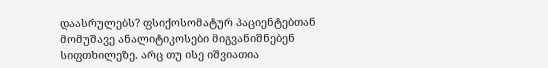დაასრულებს? ფსიქოსომატურ პაციენტებთან მომუშავე ანალიტიკოსები მიგვანიშნებენ სიფთხილეზე. არც თუ ისე იშვიათია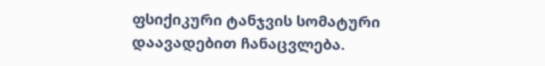ფსიქიკური ტანჯვის სომატური დაავადებით ჩანაცვლება.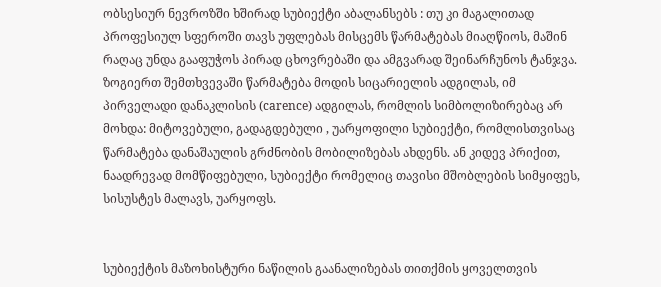ობსესიურ ნევროზში ხშირად სუბიექტი აბალანსებს : თუ კი მაგალითად პროფესიულ სფეროში თავს უფლებას მისცემს წარმატებას მიაღწიოს, მაშინ რაღაც უნდა გააფუჭოს პირად ცხოვრებაში და ამგვარად შეინარჩუნოს ტანჯვა. ზოგიერთ შემთხვევაში წარმატება მოდის სიცარიელის ადგილას, იმ პირველადი დანაკლისის (carence) ადგილას, რომლის სიმბოლიზირებაც არ მოხდა: მიტოვებული, გადაგდებული , უარყოფილი სუბიექტი, რომლისთვისაც წარმატება დანაშაულის გრძნობის მობილიზებას ახდენს. ან კიდევ პრიქით, ნაადრევად მომწიფებული, სუბიექტი რომელიც თავისი მშობლების სიმყიფეს, სისუსტეს მალავს, უარყოფს.


სუბიექტის მაზოხისტური ნაწილის გაანალიზებას თითქმის ყოველთვის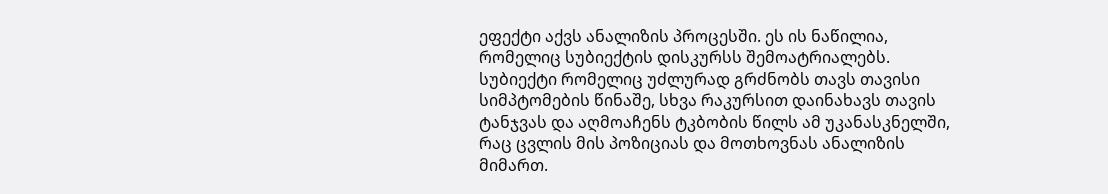ეფექტი აქვს ანალიზის პროცესში. ეს ის ნაწილია, რომელიც სუბიექტის დისკურსს შემოატრიალებს. სუბიექტი რომელიც უძლურად გრძნობს თავს თავისი სიმპტომების წინაშე, სხვა რაკურსით დაინახავს თავის ტანჯვას და აღმოაჩენს ტკბობის წილს ამ უკანასკნელში, რაც ცვლის მის პოზიციას და მოთხოვნას ანალიზის მიმართ.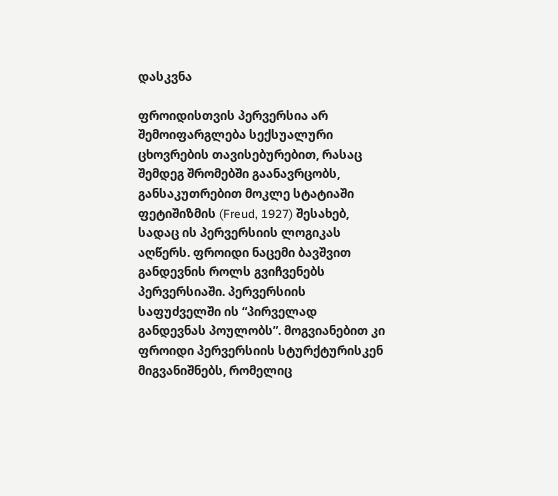დასკვნა

ფროიდისთვის პერვერსია არ შემოიფარგლება სექსუალური ცხოვრების თავისებურებით, რასაც შემდეგ შრომებში გაანავრცობს, განსაკუთრებით მოკლე სტატიაში ფეტიშიზმის (Freud, 1927) შესახებ, სადაც ის პერვერსიის ლოგიკას აღწერს. ფროიდი ნაცემი ბავშვით განდევნის როლს გვიჩვენებს პერვერსიაში. პერვერსიის საფუძველში ის “პირველად განდევნას პოულობს”. მოგვიანებით კი ფროიდი პერვერსიის სტურქტურისკენ მიგვანიშნებს, რომელიც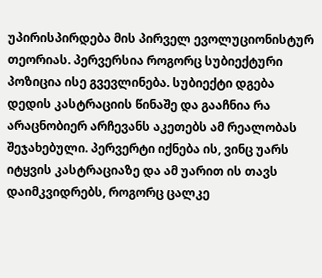უპირისპირდება მის პირველ ევოლუციონისტურ თეორიას. პერვერსია როგორც სუბიექტური პოზიცია ისე გვევლინება. სუბიექტი დგება დედის კასტრაციის წინაშე და გააჩნია რა არაცნობიერ არჩევანს აკეთებს ამ რეალობას შეჯახებული. პერვერტი იქნება ის, ვინც უარს იტყვის კასტრაციაზე და ამ უარით ის თავს დაიმკვიდრებს, როგორც ცალკე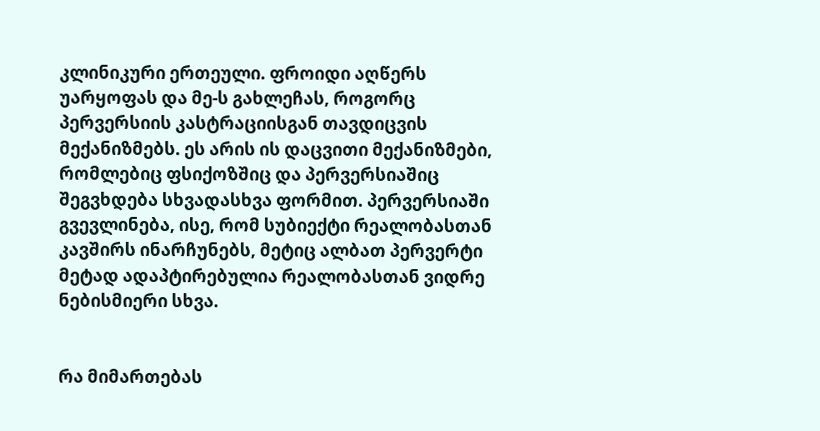კლინიკური ერთეული. ფროიდი აღწერს უარყოფას და მე-ს გახლეჩას, როგორც პერვერსიის კასტრაციისგან თავდიცვის მექანიზმებს. ეს არის ის დაცვითი მექანიზმები, რომლებიც ფსიქოზშიც და პერვერსიაშიც შეგვხდება სხვადასხვა ფორმით. პერვერსიაში გვევლინება, ისე, რომ სუბიექტი რეალობასთან კავშირს ინარჩუნებს, მეტიც ალბათ პერვერტი მეტად ადაპტირებულია რეალობასთან ვიდრე ნებისმიერი სხვა.


რა მიმართებას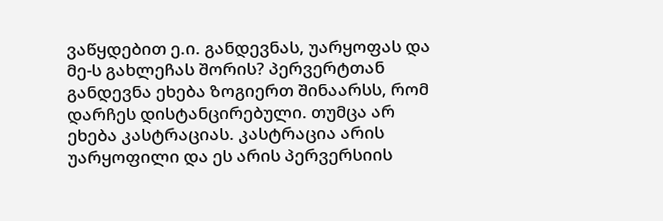ვაწყდებით ე.ი. განდევნას, უარყოფას და მე-ს გახლეჩას შორის? პერვერტთან განდევნა ეხება ზოგიერთ შინაარსს, რომ დარჩეს დისტანცირებული. თუმცა არ ეხება კასტრაციას. კასტრაცია არის უარყოფილი და ეს არის პერვერსიის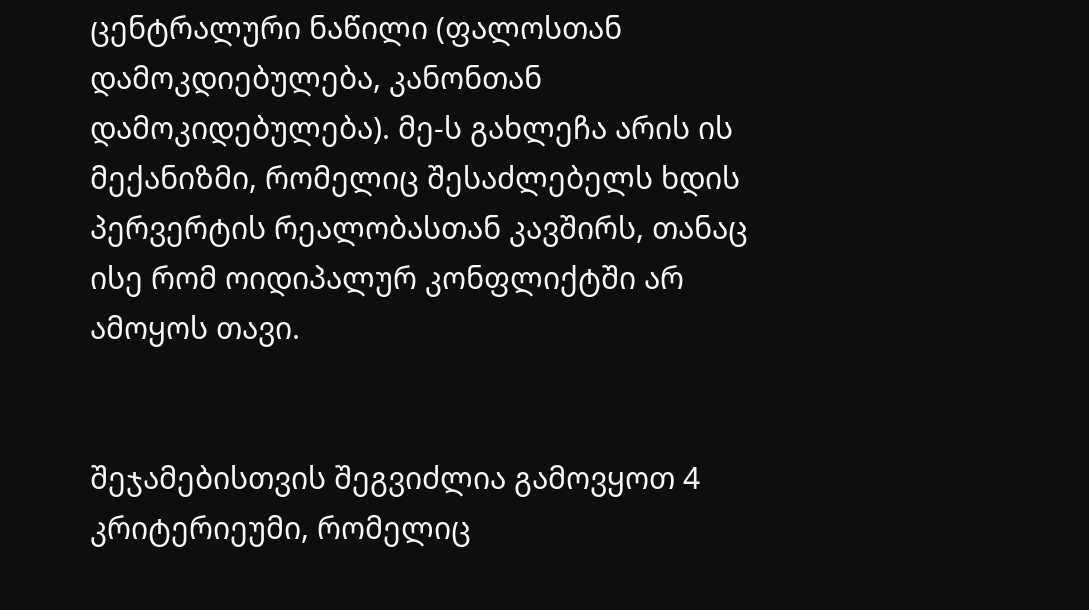ცენტრალური ნაწილი (ფალოსთან დამოკდიებულება, კანონთან დამოკიდებულება). მე-ს გახლეჩა არის ის მექანიზმი, რომელიც შესაძლებელს ხდის პერვერტის რეალობასთან კავშირს, თანაც ისე რომ ოიდიპალურ კონფლიქტში არ ამოყოს თავი.


შეჯამებისთვის შეგვიძლია გამოვყოთ 4 კრიტერიეუმი, რომელიც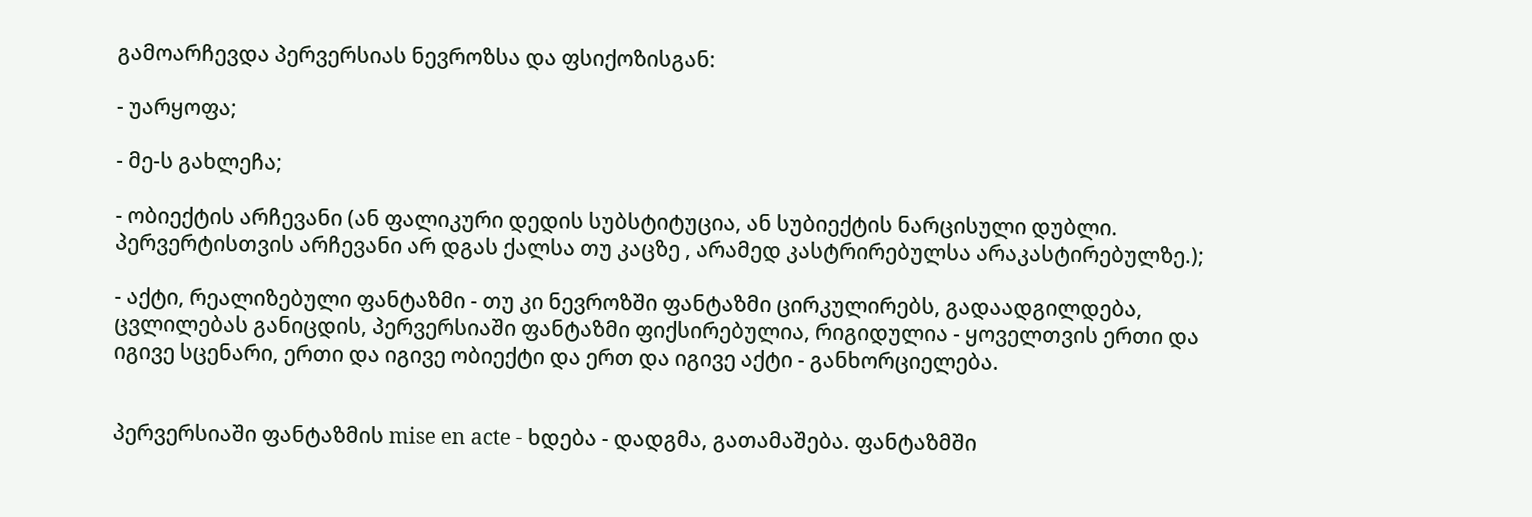გამოარჩევდა პერვერსიას ნევროზსა და ფსიქოზისგან:

- უარყოფა;

- მე-ს გახლეჩა;

- ობიექტის არჩევანი (ან ფალიკური დედის სუბსტიტუცია, ან სუბიექტის ნარცისული დუბლი. პერვერტისთვის არჩევანი არ დგას ქალსა თუ კაცზე , არამედ კასტრირებულსა არაკასტირებულზე.);

- აქტი, რეალიზებული ფანტაზმი - თუ კი ნევროზში ფანტაზმი ცირკულირებს, გადაადგილდება, ცვლილებას განიცდის, პერვერსიაში ფანტაზმი ფიქსირებულია, რიგიდულია - ყოველთვის ერთი და იგივე სცენარი, ერთი და იგივე ობიექტი და ერთ და იგივე აქტი - განხორციელება.


პერვერსიაში ფანტაზმის mise en acte - ხდება - დადგმა, გათამაშება. ფანტაზმში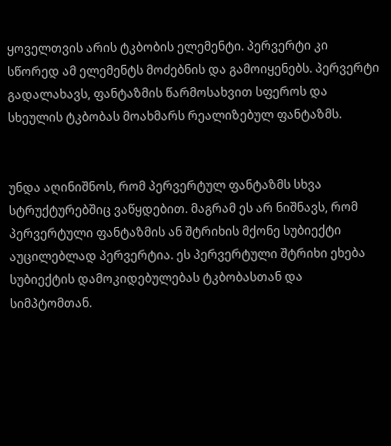ყოველთვის არის ტკბობის ელემენტი. პერვერტი კი სწორედ ამ ელემენტს მოძებნის და გამოიყენებს. პერვერტი გადალახავს, ფანტაზმის წარმოსახვით სფეროს და სხეულის ტკბობას მოახმარს რეალიზებულ ფანტაზმს.


უნდა აღინიშნოს, რომ პერვერტულ ფანტაზმს სხვა სტრუქტურებშიც ვაწყდებით. მაგრამ ეს არ ნიშნავს, რომ პერვერტული ფანტაზმის ან შტრიხის მქონე სუბიექტი აუცილებლად პერვერტია. ეს პერვერტული შტრიხი ეხება სუბიექტის დამოკიდებულებას ტკბობასთან და სიმპტომთან.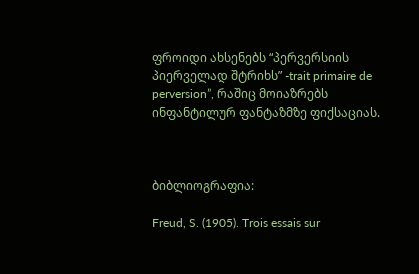ფროიდი ახსენებს “პერვერსიის პიერველად შტრიხს” -trait primaire de perversion”, რაშიც მოიაზრებს ინფანტილურ ფანტაზმზე ფიქსაციას.



ბიბლიოგრაფია:

Freud, S. (1905). Trois essais sur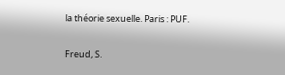la théorie sexuelle. Paris : PUF.

Freud, S.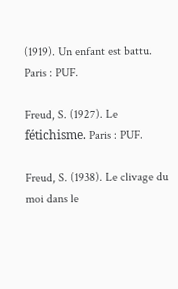(1919). Un enfant est battu. Paris : PUF.

Freud, S. (1927). Le fétichisme. Paris : PUF.

Freud, S. (1938). Le clivage du moi dans le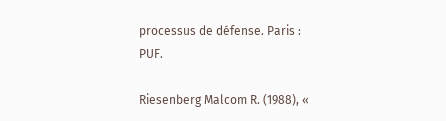processus de défense. Paris : PUF.

Riesenberg Malcom R. (1988), «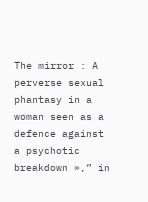The mirror : A perverse sexual phantasy in a woman seen as a defence against a psychotic breakdown »,” in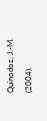Quinodoz, J.-M. (2004).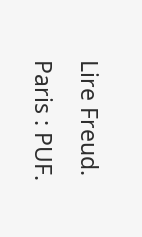Lire Freud. Paris : PUF.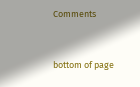Comments


bottom of page